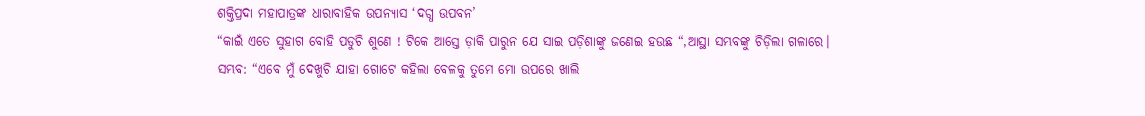ଶକ୍ତିପ୍ରଦା ମହାପାତ୍ରଙ୍କ ଧାରାବାହିକ ଉପନ୍ୟାସ ‘ଦଗ୍ଧ ଉପବନ’
“କାଇଁ ଏତେ ସୁହାଗ ବୋହି ପଡୁଚି ଶୁଣେ ! ଟିକେ ଆସ୍ତେ ଡ଼ାକି ପାରୁନ ଯେ ସାଇ ପଡ଼ିଶାଙ୍କୁ ଜଣେଇ ହଉଛ “,ଆସ୍ଥା ସମ୍ଭବଙ୍କୁ ଚିଡ଼ିଲା ଗଳାରେ।
ସମ୍ଭବ: “ଏବେ ମୁଁ ଦେଖୁଚି ଯାହା ଗୋଟେ କହିଲା ବେଳକୁ ତୁମେ ମୋ ଉପରେ ଖାଲି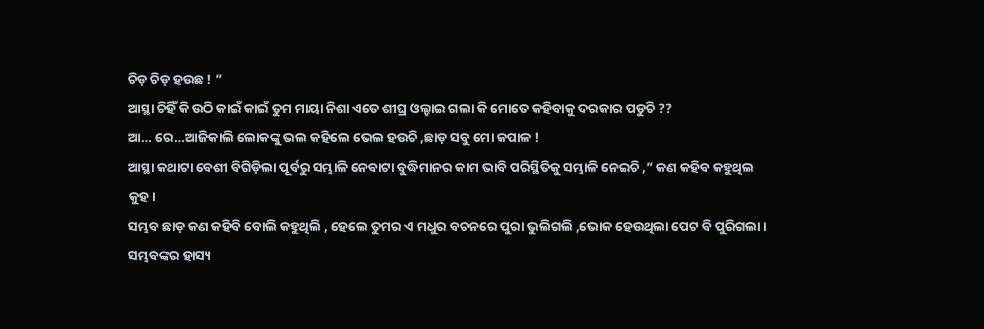ଚିଡ଼ ଚିଡ଼ ହଉଛ ! ”
ଆସ୍ଥା ଚିହିଁ କି ଉଠି କାଇଁ କାଇଁ ତୁମ ମାୟା ନିଶା ଏତେ ଶୀଘ୍ର ଓଲ୍ହାଇ ଗଲା କି ମୋତେ କହିବାକୁ ଦରକାର ପଡୁଚି ??
ଆ… ରେ…ଆଜିକାଲି ଲୋକଙ୍କୁ ଭଲ କହିଲେ ଭେଲ ହଉଚି ,ଛାଡ଼ ସବୁ ମୋ କପାଳ !
ଆସ୍ଥା କଥାଟା ବେଶୀ ବିଗିଡ଼ିଲା ପୂର୍ବରୁ ସମ୍ଭାଳି ନେବାଟା ବୁଦ୍ଧିମାନର କାମ ଭାବି ପରିସ୍ଥିତିକୁ ସମ୍ଭାଳି ନେଇଚି ,” କଣ କହିବ କହୁଥିଲ କୁହ।
ସମ୍ଭବ ଛାଡ଼ କଣ କହିବି ବୋଲି କହୁଥିଲି , ହେଲେ ତୁମର ଏ ମଧୁର ବଚନରେ ପୁରା ଭୁଲିଗଲି ,ଭୋକ ହେଉଥିଲା ପେଟ ବି ପୁରିଗଲା ।
ସମ୍ଭବଙ୍କର ହାସ୍ୟ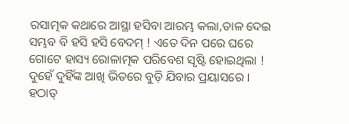ରସାତ୍ମକ କଥାରେ ଆସ୍ଥା ହସିବା ଆରମ୍ଭ କଲା,ତାଳ ଦେଇ ସମ୍ଭବ ବି ହସି ହସି ବେଦମ୍ ! ଏତେ ଦିନ ପରେ ଘରେ ଗୋଟେ ହାସ୍ୟ ରୋଳାତ୍ମକ ପରିବେଶ ସୃଷ୍ଟି ହୋଇଥିଲା ! ଦୁହେଁ ଦୁହିଁଙ୍କ ଆଖି ଭିତରେ ବୁଡ଼ି ଯିବାର ପ୍ରୟାସରେ ।
ହଠାତ୍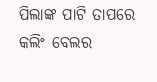ପିଲାଙ୍କ ପାଟି ତାପରେ କଲିଂ ବେଲର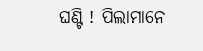ଘଣ୍ଟି ! ପିଲାମାନେ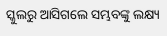ସ୍କୁଲରୁ ଆସିଗଲେ ସମ୍ଭବଙ୍କୁ ଲକ୍ଷ୍ୟ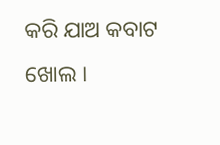କରି ଯାଅ କବାଟ ଖୋଲ ।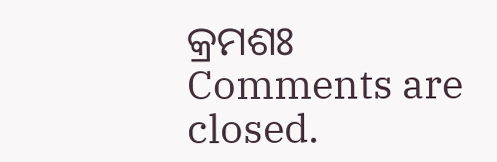କ୍ରମଶଃ
Comments are closed.